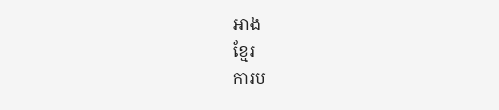អាង
ខ្មែរ
ការប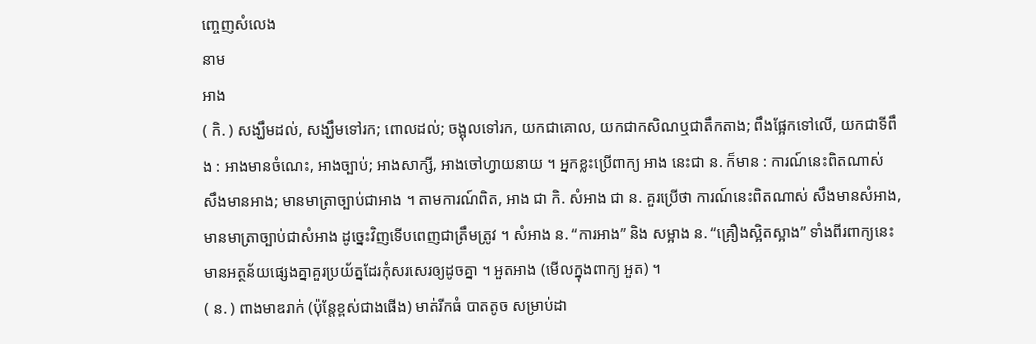ញ្ចេញសំលេង
នាម
អាង
( កិ. ) សង្ឃឹមដល់, សង្ឃឹមទៅរក; ពោលដល់; ចង្អុលទៅរក, យកជាគោល, យកជាកសិណឬជាតឹកតាង; ពឹងផ្អែកទៅលើ, យកជាទីពឹង : អាងមានចំណេះ, អាងច្បាប់; អាងសាក្សី, អាងចៅហ្វាយនាយ ។ អ្នកខ្លះប្រើពាក្យ អាង នេះជា ន. ក៏មាន : ការណ៍នេះពិតណាស់ សឹងមានអាង; មានមាត្រាច្បាប់ជាអាង ។ តាមការណ៍ពិត, អាង ជា កិ. សំអាង ជា ន. គួរប្រើថា ការណ៍នេះពិតណាស់ សឹងមានសំអាង, មានមាត្រាច្បាប់ជាសំអាង ដូច្នេះវិញទើបពេញជាត្រឹមត្រូវ ។ សំអាង ន. “ការអាង” និង សម្អាង ន. “គ្រឿងស្អិតស្អាង” ទាំងពីរពាក្យនេះ មានអត្ថន័យផ្សេងគ្នាគួរប្រយ័ត្នដែរកុំសរសេរឲ្យដូចគ្នា ។ អួតអាង (មើលក្នុងពាក្យ អួត) ។
( ន. ) ពាងមាឌរាក់ (ប៉ុន្តែខ្ពស់ជាងផើង) មាត់រីកធំ បាតតូច សម្រាប់ដា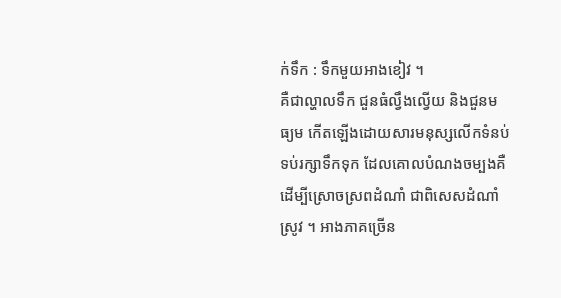ក់ទឹក : ទឹកមួយអាងខៀវ ។
គឺជាល្ហាលទឹក ជួនធំល្វឹងល្វើយ និងជួនមធ្យម កើតឡើងដោយសារមនុស្សលើកទំនប់ទប់រក្សាទឹកទុក ដែលគោលបំណងចម្បងគឺដើម្បីស្រោចស្រពដំណាំ ជាពិសេសដំណាំស្រូវ ។ អាងភាគច្រើន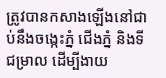ត្រូវបានកសាងឡើងនៅជាប់នឹងចង្កេះភ្នំ ជើងភ្នំ និងទីជម្រាល ដើម្បីងាយ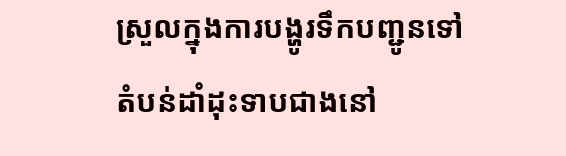ស្រួលក្នុងការបង្ហូរទឹកបញ្ជូនទៅតំបន់ដាំដុះទាបជាងនៅ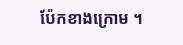ប៉ែកខាងក្រោម ។